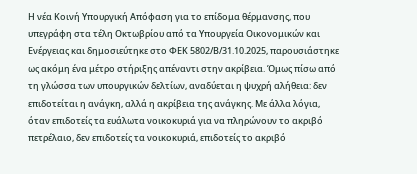Η νέα Κοινή Υπουργική Απόφαση για το επίδομα θέρμανσης, που υπεγράφη στα τέλη Οκτωβρίου από τα Υπουργεία Οικονομικών και Ενέργειας και δημοσιεύτηκε στο ΦΕΚ 5802/Β/31.10.2025, παρουσιάστηκε ως ακόμη ένα μέτρο στήριξης απέναντι στην ακρίβεια. Όμως πίσω από τη γλώσσα των υπουργικών δελτίων, αναδύεται η ψυχρή αλήθεια: δεν επιδοτείται η ανάγκη, αλλά η ακρίβεια της ανάγκης. Με άλλα λόγια, όταν επιδοτείς τα ευάλωτα νοικοκυριά για να πληρώνουν το ακριβό πετρέλαιο, δεν επιδοτείς τα νοικοκυριά, επιδοτείς το ακριβό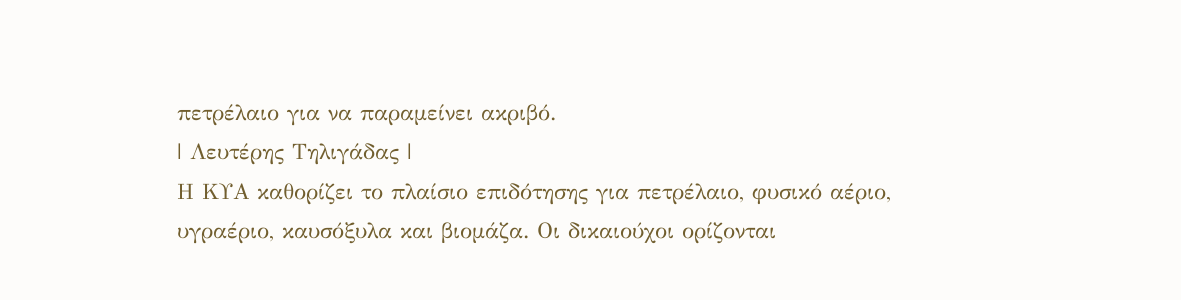πετρέλαιο για να παραμείνει ακριβό.
| Λευτέρης Τηλιγάδας |
Η ΚΥΑ καθορίζει το πλαίσιο επιδότησης για πετρέλαιο, φυσικό αέριο, υγραέριο, καυσόξυλα και βιομάζα. Οι δικαιούχοι ορίζονται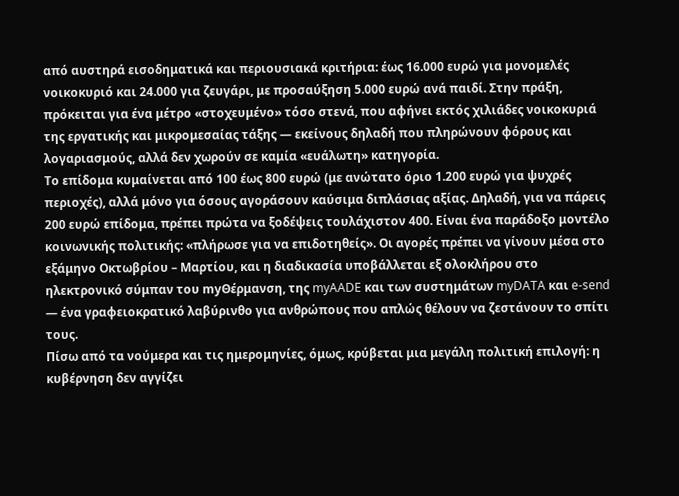από αυστηρά εισοδηματικά και περιουσιακά κριτήρια: έως 16.000 ευρώ για μονομελές νοικοκυριό και 24.000 για ζευγάρι, με προσαύξηση 5.000 ευρώ ανά παιδί. Στην πράξη, πρόκειται για ένα μέτρο «στοχευμένο» τόσο στενά, που αφήνει εκτός χιλιάδες νοικοκυριά της εργατικής και μικρομεσαίας τάξης — εκείνους δηλαδή που πληρώνουν φόρους και λογαριασμούς, αλλά δεν χωρούν σε καμία «ευάλωτη» κατηγορία.
Το επίδομα κυμαίνεται από 100 έως 800 ευρώ (με ανώτατο όριο 1.200 ευρώ για ψυχρές περιοχές), αλλά μόνο για όσους αγοράσουν καύσιμα διπλάσιας αξίας. Δηλαδή, για να πάρεις 200 ευρώ επίδομα, πρέπει πρώτα να ξοδέψεις τουλάχιστον 400. Είναι ένα παράδοξο μοντέλο κοινωνικής πολιτικής: «πλήρωσε για να επιδοτηθείς». Οι αγορές πρέπει να γίνουν μέσα στο εξάμηνο Οκτωβρίου – Μαρτίου, και η διαδικασία υποβάλλεται εξ ολοκλήρου στο ηλεκτρονικό σύμπαν του myΘέρμανση, της myAADE και των συστημάτων myDATA και e-send — ένα γραφειοκρατικό λαβύρινθο για ανθρώπους που απλώς θέλουν να ζεστάνουν το σπίτι τους.
Πίσω από τα νούμερα και τις ημερομηνίες, όμως, κρύβεται μια μεγάλη πολιτική επιλογή: η κυβέρνηση δεν αγγίζει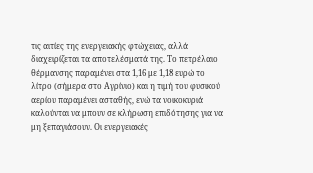τις αιτίες της ενεργειακής φτώχειας, αλλά διαχειρίζεται τα αποτελέσματά της. Το πετρέλαιο θέρμανσης παραμένει στα 1,16 με 1,18 ευρώ το λίτρο (σήμερα στο Αγρίνιο) και η τιμή του φυσικού αερίου παραμένει ασταθής, ενώ τα νοικοκυριά καλούνται να μπουν σε κλήρωση επιδότησης για να μη ξεπαγιάσουν. Οι ενεργειακές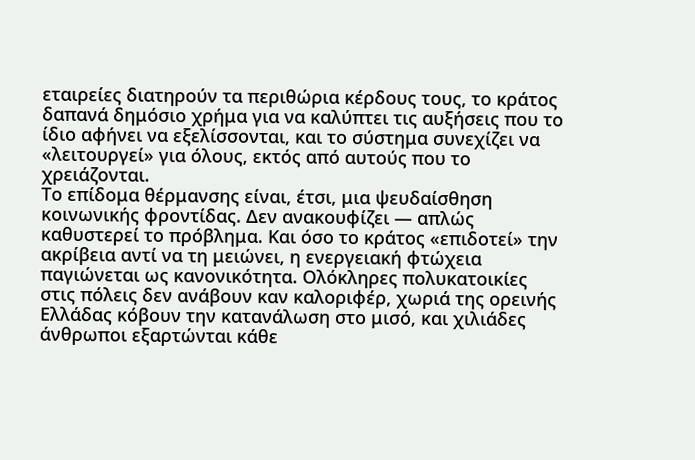εταιρείες διατηρούν τα περιθώρια κέρδους τους, το κράτος δαπανά δημόσιο χρήμα για να καλύπτει τις αυξήσεις που το ίδιο αφήνει να εξελίσσονται, και το σύστημα συνεχίζει να «λειτουργεί» για όλους, εκτός από αυτούς που το χρειάζονται.
Το επίδομα θέρμανσης είναι, έτσι, μια ψευδαίσθηση κοινωνικής φροντίδας. Δεν ανακουφίζει — απλώς καθυστερεί το πρόβλημα. Και όσο το κράτος «επιδοτεί» την ακρίβεια αντί να τη μειώνει, η ενεργειακή φτώχεια παγιώνεται ως κανονικότητα. Ολόκληρες πολυκατοικίες στις πόλεις δεν ανάβουν καν καλοριφέρ, χωριά της ορεινής Ελλάδας κόβουν την κατανάλωση στο μισό, και χιλιάδες άνθρωποι εξαρτώνται κάθε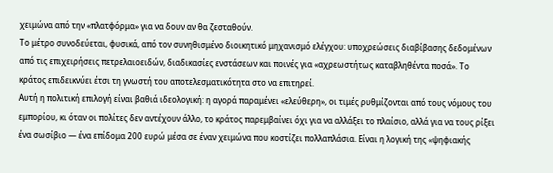χειμώνα από την «πλατφόρμα» για να δουν αν θα ζεσταθούν.
Το μέτρο συνοδεύεται, φυσικά, από τον συνηθισμένο διοικητικό μηχανισμό ελέγχου: υποχρεώσεις διαβίβασης δεδομένων από τις επιχειρήσεις πετρελαιοειδών, διαδικασίες ενστάσεων και ποινές για «αχρεωστήτως καταβληθέντα ποσά». Το κράτος επιδεικνύει έτσι τη γνωστή του αποτελεσματικότητα στο να επιτηρεί.
Αυτή η πολιτική επιλογή είναι βαθιά ιδεολογική: η αγορά παραμένει «ελεύθερη», οι τιμές ρυθμίζονται από τους νόμους του εμπορίου, κι όταν οι πολίτες δεν αντέχουν άλλο, το κράτος παρεμβαίνει όχι για να αλλάξει το πλαίσιο, αλλά για να τους ρίξει ένα σωσίβιο — ένα επίδομα 200 ευρώ μέσα σε έναν χειμώνα που κοστίζει πολλαπλάσια. Είναι η λογική της «ψηφιακής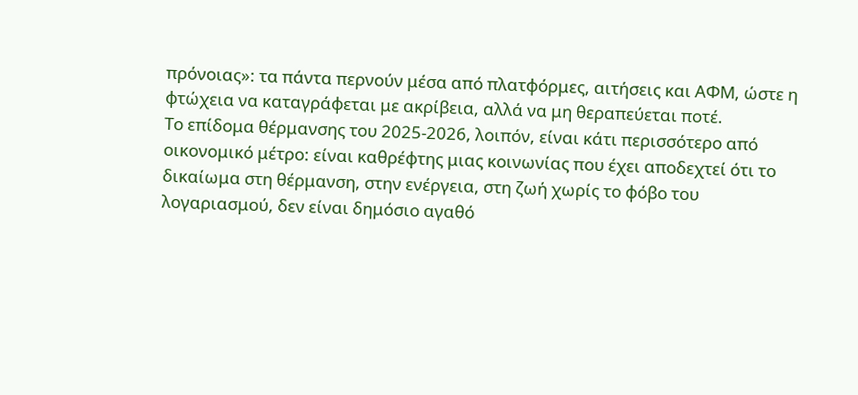πρόνοιας»: τα πάντα περνούν μέσα από πλατφόρμες, αιτήσεις και ΑΦΜ, ώστε η φτώχεια να καταγράφεται με ακρίβεια, αλλά να μη θεραπεύεται ποτέ.
Το επίδομα θέρμανσης του 2025-2026, λοιπόν, είναι κάτι περισσότερο από οικονομικό μέτρο: είναι καθρέφτης μιας κοινωνίας που έχει αποδεχτεί ότι το δικαίωμα στη θέρμανση, στην ενέργεια, στη ζωή χωρίς το φόβο του λογαριασμού, δεν είναι δημόσιο αγαθό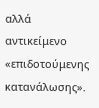αλλά αντικείμενο «επιδοτούμενης κατανάλωσης».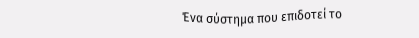Ένα σύστημα που επιδοτεί το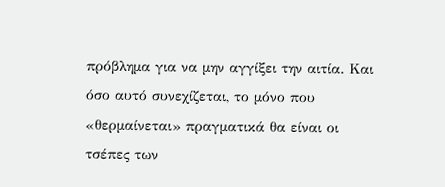πρόβλημα για να μην αγγίξει την αιτία. Και όσο αυτό συνεχίζεται, το μόνο που «θερμαίνεται» πραγματικά θα είναι οι τσέπες των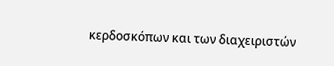κερδοσκόπων και των διαχειριστών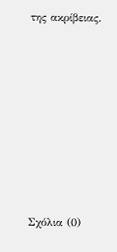της ακρίβειας.









Σχόλια (0)